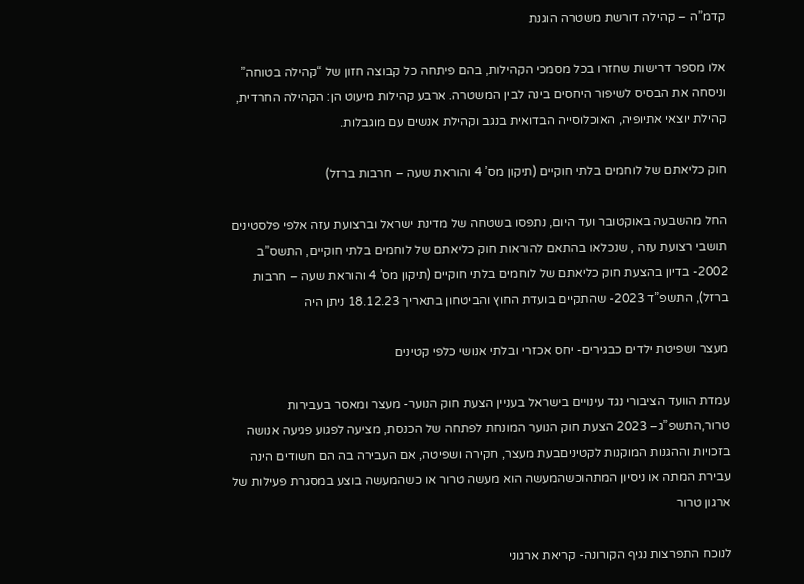קדמ”ה – קהילה דורשת משטרה הוגנת

אלו מספר דרישות שחזרו בכל מסמכי הקהילות, בהם פיתחה כל קבוצה חזון של “קהילה בטוחה” וניסחה את הבסיס לשיפור היחסים בינה לבין המשטרה. ארבע קהילות מיעוט הן: הקהילה החרדית, קהילת יוצאי אתיופיה, האוכלוסייה הבדואית בנגב וקהילת אנשים עם מוגבלות.

חוק כליאתם של לוחמים בלתי חוקיים (תיקון מס’ 4 והוראת שעה – חרבות ברזל)

החל מהשבעה באוקטובר ועד היום, נתפסו בשטחה של מדינת ישראל וברצועת עזה אלפי פלסטינים תושבי רצועת עזה , שנכלאו בהתאם להוראות חוק כליאתם של לוחמים בלתי חוקיים, התשס”ב 2002- בדיון בהצעת חוק כליאתם של לוחמים בלתי חוקיים (תיקון מס’ 4 והוראת שעה – חרבות ברזל), התשפ”ד 2023- שהתקיים בועדת החוץ והביטחון בתאריך 18.12.23 ניתן היה

מעצר ושפיטת ילדים כבגירים- יחס אכזרי ובלתי אנושי כלפי קטינים

עמדת הוועד הציבורי נגד עינויים בישראל בעניין הצעת חוק הנוער- מעצר ומאסר בעבירות טרור,התשפ”ג– 2023 הצעת חוק הנוער המונחת לפתחה של הכנסת, מציעה לפגוע פגיעה אנושה בזכויות וההגנות המוקנות לקטיניםבעת מעצר, חקירה ושפיטה, אם העבירה בה הם חשודים הינה עבירת המתה או ניסיון המתהוכשהמעשה הוא מעשה טרור או כשהמעשה בוצע במסגרת פעילות של ארגון טרור

לנוכח התפרצות נגיף הקורונה- קריאת ארגוני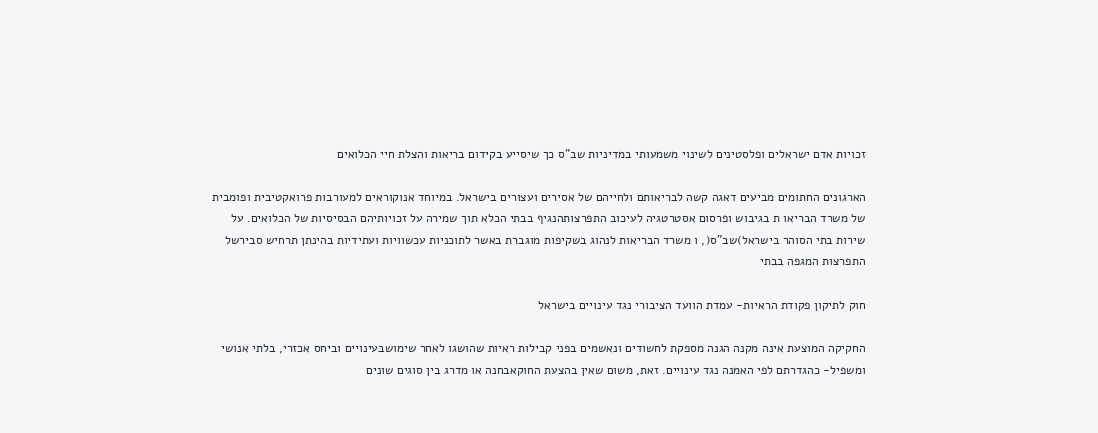זכויות אדם ישראלים ופלסטינים לשינוי משמעותי במדיניות שב”ס כך שיסייע בקידום בריאות והצלת חיי הכלואים

הארגונים החתומים מביעים דאגה קשה לבריאותם ולחייהם של אסירים ועצורים בישראל. במיוחד אנוקוראים למעורבות פרואקטיבית ופומבית של משרד הבריאו ת בגיבוש ופרסום אסטרטגיה לעיכוב התפרצותהנגיף בבתי הכלא תוך שמירה על זכויותיהם הבסיסיות של הכלואים. על שירות בתי הסוהר בישראל)שב”ס(, ו משרד הבריאות לנהוג בשקיפות מוגברת באשר לתוכניות עכשוויות ועתידיות בהינתן תרחיש סבירשל התפרצות המגפה בבתי

חוק לתיקון פקודת הראיות- עמדת הוועד הציבורי נגד עינויים בישראל

החקיקה המוצעת אינה מקנה הגנה מספקת לחשודים ונאשמים בפני קבילות ראיות שהושגו לאחר שימושבעינויים וביחס אכזרי, בלתי אנושי ומשפיל- כהגדרתם לפי האמנה נגד עינויים. זאת, משום שאין בהצעת החוקאבחנה או מדרג בין סוגים שונים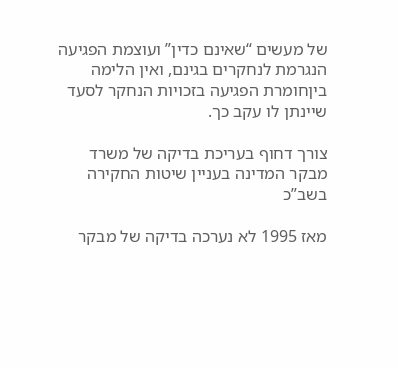של מעשים “שאינם כדין” ועוצמת הפגיעה הנגרמת לנחקרים בגינם, ואין הלימה ביןחומרת הפגיעה בזכויות הנחקר לסעד שיינתן לו עקב כך.

צורך דחוף בעריכת בדיקה של משרד מבקר המדינה בעניין שיטות החקירה בשב”כ

מאז 1995 לא נערכה בדיקה של מבקר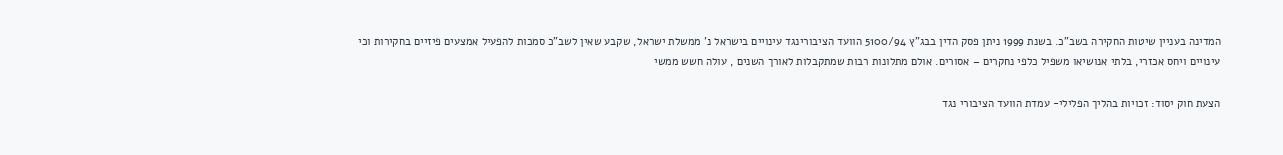המדינה בעניין שיטות החקירה בשב”כ. בשנת 1999 ניתן פסק הדין בבג”ץ 5100/94 הוועד הציבורינגד עינויים בישראל נ’ ממשלת ישראל, שקבע שאין לשב”כ סמכות להפעיל אמצעים פיזיים בחקירות וכי עינויים ויחס אכזרי, בלתי אנושיאו משפיל כלפי נחקרים – אסורים. אולם מתלונות רבות שמתקבלות לאורך השנים , עולה חשש ממשי

הצעת חוק יסוד: זכויות בהליך הפלילי- עמדת הוועד הציבורי נגד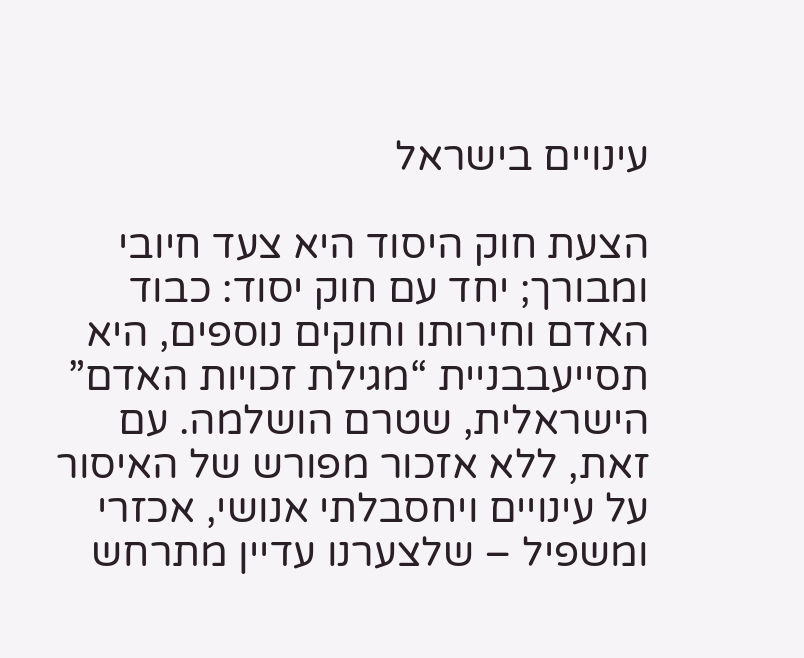עינויים בישראל

הצעת חוק היסוד היא צעד חיובי ומבורך; יחד עם חוק יסוד: כבוד האדם וחירותו וחוקים נוספים, היא תסייעבבניית “מגילת זכויות האדם” הישראלית, שטרם הושלמה. עם זאת, ללא אזכור מפורש של האיסור על עינויים ויחסבלתי אנושי, אכזרי ומשפיל – שלצערנו עדיין מתרחש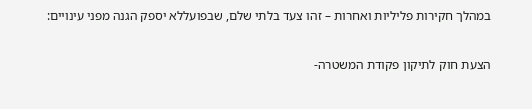במהלך חקירות פליליות ואחרות – זהו צעד בלתי שלם, שבפועללא יספק הגנה מפני עינויים:

הצעת חוק לתיקון פקודת המשטרה-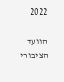2022

הוועד הציבורי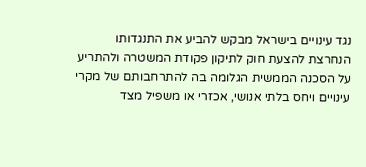נגד עינויים בישראל מבקש להביע את התנגדותו הנחרצת להצעת חוק לתיקון פקודת המשטרה ולהתריע על הסכנה הממשית הגלומה בה להתרחבותם של מקרי עינויים ויחס בלתי אנושי, אכזרי או משפיל מצד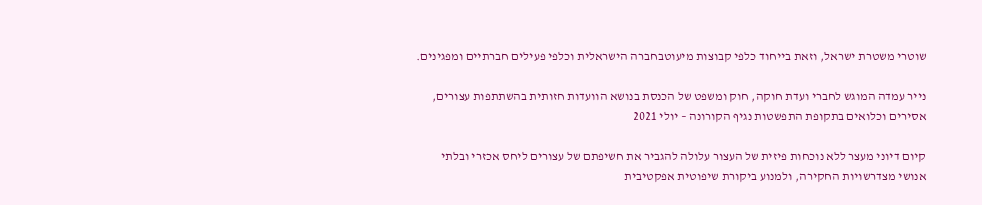שוטרי משטרת ישראל, וזאת בייחוד כלפי קבוצות מיעוטבחברה הישראלית וכלפי פעילים חברתיים ומפגינים.

נייר עמדה המוגש לחברי ועדת חוקה, חוק ומשפט של הכנסת בנושא הוועדות חזותית בהשתתפות עצורים, אסירים וכלואים בתקופת התפשטות נגיף הקורונה – יולי 2021

קיום דיוני מעצר ללא נוכחות פיזית של העצור עלולה להגביר את חשיפתם של עצורים ליחס אכזרי ובלתי אנושי מצדרשויות החקירה, ולמנוע ביקורת שיפוטית אפקטיבית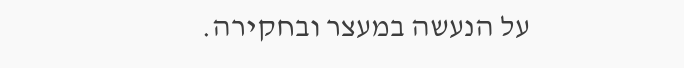על הנעשה במעצר ובחקירה.